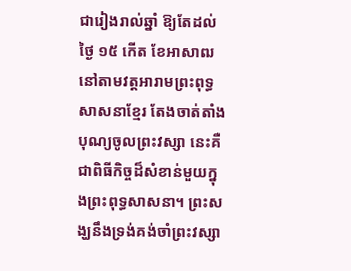ជារៀងរាល់ឆ្នាំ ឱ្យតែដល់ថ្ងៃ ១៥ កើត ខែអាសាឍនៅតាមវត្តអារាមព្រះពុទ្ធសាសនាខ្មែរ តែងចាត់តាំងបុណ្យចូលព្រះវស្សា នេះគឺជាពិធីកិច្ចដ៏សំខាន់មួយក្នុងព្រះពុទ្ធសាសនា។ ព្រះសង្ឃនឹងទ្រង់គង់ចាំព្រះវស្សា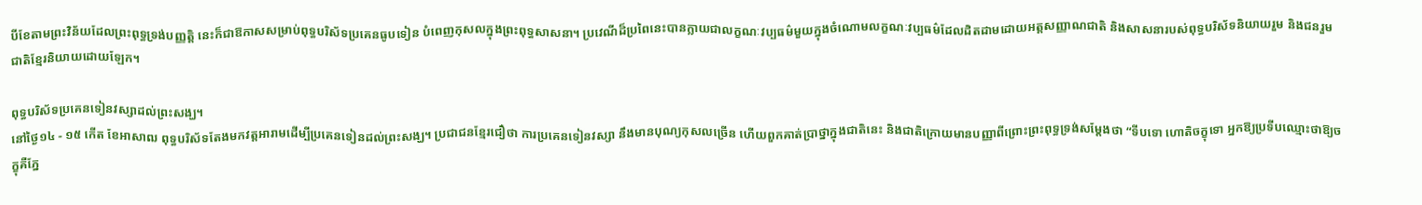បីខែតាមព្រះវិន័យដែលព្រះពុទ្ធទ្រង់បញ្ញត្តិ នេះក៏ជាឱកាសសម្រាប់ពុទ្ធបរិស័ទប្រគេនធូបទៀន បំពេញកុសលក្នុងព្រះពុទ្ធសាសនា។ ប្រវេណីដ៏ប្រពៃនេះបានក្លាយជាលក្ខណៈវប្បធម៌មួយក្នុងចំណោមលក្ខណៈវប្បធម៌ដែលដិតដាមដោយអត្តសញ្ញាណជាតិ និងសាសនារបស់ពុទ្ធបរិស័ទនិយាយរួម និងជនរួមជាតិខ្មែរនិយាយដោយឡែក។

ពុទ្ធបរិស័ទប្រគេនទៀនវស្សាដល់ព្រះសង្ឃ។
នៅថ្ងៃ១៤ - ១៥ កើត ខែអាសាឍ ពុទ្ធបរិស័ទតែងមកវត្តអារាមដើម្បីប្រគេនទៀនដល់ព្រះសង្ឃ។ ប្រជាជនខ្មែរជឿថា ការប្រគេនទៀនវស្សា នឹងមានបុណ្យកុសលច្រើន ហើយពួកគាត់ប្រាថ្នាក្នុងជាតិនេះ និងជាតិក្រោយមានបញ្ញាពីព្រោះព្រះពុទ្ធទ្រង់សម្តែងថា “ទីបទោ ហោតិចក្ខុទោ អ្នកឱ្យប្រទីបឈ្មោះថាឱ្យចក្ខុគឺភ្នែ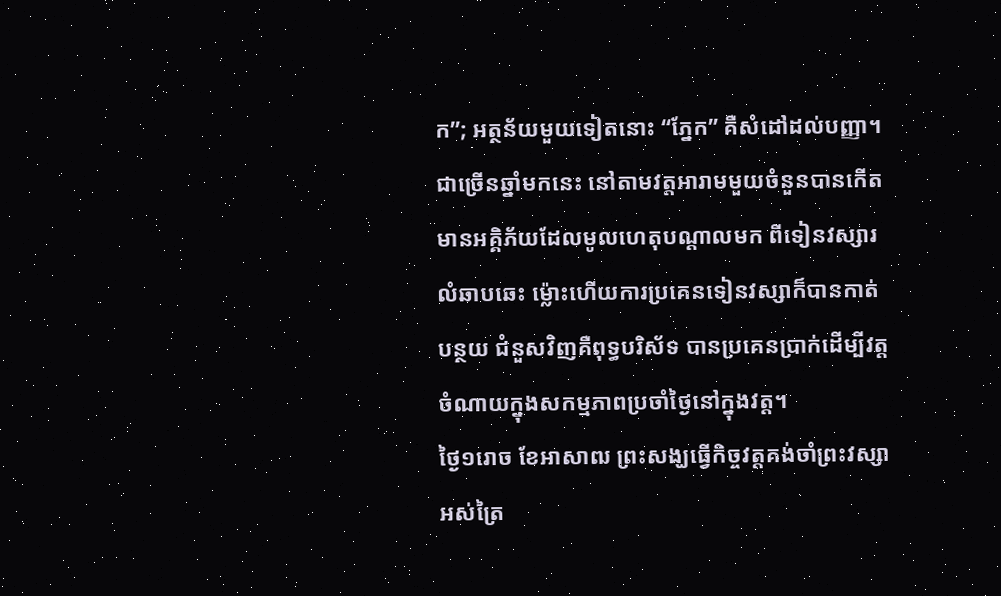ក”; អត្ថន័យមួយទៀតនោះ “ភ្នែក” គឺសំដៅដល់បញ្ញា។
ជាច្រើនឆ្នាំមកនេះ នៅតាមវត្តអារាមមួយចំនួនបានកើតមានអគ្គិភ័យដែលមូលហេតុបណ្តាលមក ពីទៀនវស្សារលំឆាបឆេះ ម្ល៉ោះហើយការប្រគេនទៀនវស្សាក៏បានកាត់បន្ថយ ជំនួសវិញគឺពុទ្ធបរិស័ទ បានប្រគេនប្រាក់ដើម្បីវត្តចំណាយក្នុងសកម្មភាពប្រចាំថ្ងៃនៅក្នុងវត្ត។
ថ្ងៃ១រោច ខែអាសាឍ ព្រះសង្ឃធ្វើកិច្ចវត្តគង់ចាំព្រះវស្សាអស់ត្រៃ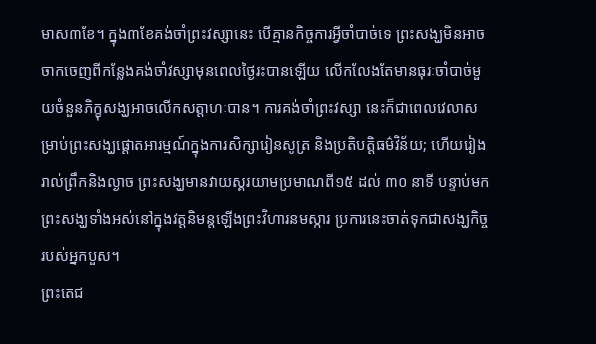មាស៣ខែ។ ក្នុង៣ខែគង់ចាំព្រះវស្សានេះ បើគ្មានកិច្ចការអ្វីចាំបាច់ទេ ព្រះសង្ឃមិនអាចចាកចេញពីកន្លែងគង់ចាំវស្សាមុនពេលថ្ងៃរះបានឡើយ លើកលែងតែមានធុរៈចាំបាច់មួយចំនួនភិក្ខុសង្ឃអាចលើកសត្តាហៈបាន។ ការគង់ចាំព្រះវស្សា នេះក៏ជាពេលវេលាសម្រាប់ព្រះសង្ឃផ្តោតអារម្មណ៍ក្នុងការសិក្សារៀនសូត្រ និងប្រតិបត្តិធម៌វិន័យ; ហើយរៀងរាល់ព្រឹកនិងល្ងាច ព្រះសង្ឃមានវាយស្គរយាមប្រមាណពី១៥ ដល់ ៣០ នាទី បន្ទាប់មកព្រះសង្ឃទាំងអស់នៅក្នុងវត្តនិមន្តឡើងព្រះវិហារនមស្ការ ប្រការនេះចាត់ទុកជាសង្ឃកិច្ចរបស់អ្នកបួស។
ព្រះតេជ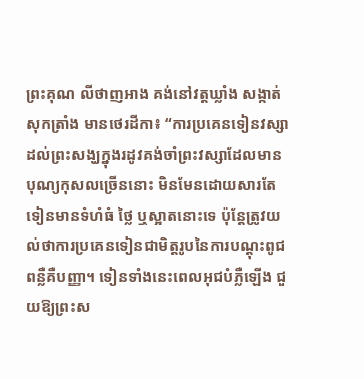ព្រះគុណ លីថាញអាង គង់នៅវត្តឃ្លាំង សង្កាត់សុកត្រាំង មានថេរដីកា៖ “ការប្រគេនទៀនវស្សាដល់ព្រះសង្ឃក្នុងរដូវគង់ចាំព្រះវស្សាដែលមានបុណ្យកុសលច្រើននោះ មិនមែនដោយសារតែទៀនមានទំហំធំ ថ្លៃ ឬស្អាតនោះទេ ប៉ុន្តែត្រូវយល់ថាការប្រគេនទៀនជាមិត្តរូបនៃការបណ្តុះពូជពន្លឺគឺបញ្ញា។ ទៀនទាំងនេះពេលអុជបំភ្លឺឡើង ជួយឱ្យព្រះស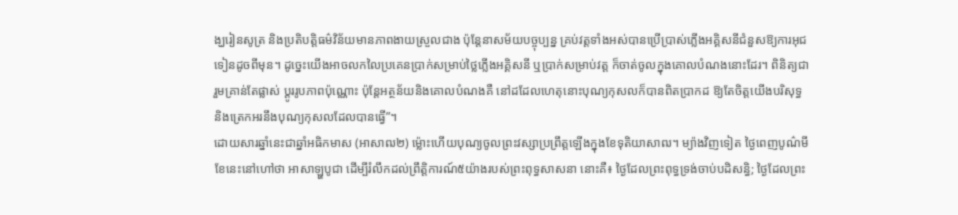ង្ឃរៀនសូត្រ និងប្រតិបត្តិធម៌វិន័យមានភាពងាយស្រួលជាង ប៉ុន្តែនាសម័យបច្ចុប្បន្ន គ្រប់វត្តទាំងអស់បានប្រើប្រាស់ភ្លើងអគ្គិសនីជំនួសឱ្យការអុជទៀនដូចពីមុន។ ដូច្នេះយើងអាចលកលៃប្រគេនប្រាក់សម្រាប់ថ្លៃភ្លើងអគ្គិសនី ឬប្រាក់សម្រាប់វត្ត ក៏ចាត់ចូលក្នុងគោលបំណងនោះដែរ។ ពិនិត្យជារួមគ្រាន់តែផ្លាស់ ប្តូររូបភាពប៉ុណ្ណោះ ប៉ុន្តែអត្ថន័យនិងគោលបំណងគឺ នៅដដែលហេតុនោះបុណ្យកុសលក៏បានពិតប្រាកដ ឱ្យតែចិត្តយើងបរិសុទ្ធ និងត្រេកអរនឹងបុណ្យកុសលដែលបានធ្វើ”។
ដោយសារឆ្នាំនេះជាឆ្នាំអធិកមាស (អាសាឍ២) ម្ល៉ោះហើយបុណ្យចូលព្រះវស្សាប្រព្រឹត្តឡើងក្នុងខែទុតិយាសាឍ។ ម្យ៉ាងវិញទៀត ថ្ងៃពេញបូណ៌មីខែនេះនៅហៅថា អាសាឡ្ហបូជា ដើម្បីរំលឹកដល់ព្រឹត្តិការណ៍៥យ៉ាងរបស់ព្រះពុទ្ធសាសនា នោះគឺ៖ ថ្ងៃដែលព្រះពុទ្ធទ្រង់ចាប់បដិសន្ធិ; ថ្ងៃដែលព្រះ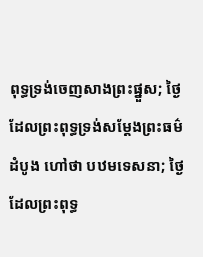ពុទ្ធទ្រង់ចេញសាងព្រះផ្នួស; ថ្ងៃដែលព្រះពុទ្ធទ្រង់សម្តែងព្រះធម៌ដំបូង ហៅថា បឋមទេសនា; ថ្ងៃដែលព្រះពុទ្ធ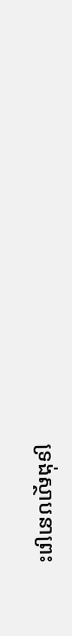ទ្រង់ស្ថាបនាព្រះ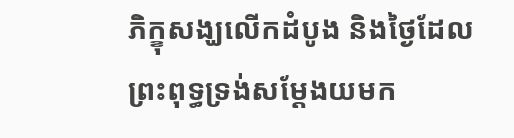ភិក្ខុសង្ឃលើកដំបូង និងថ្ងៃដែលព្រះពុទ្ធទ្រង់សម្តែងយមក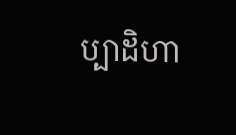ប្បាដិហា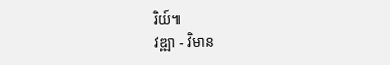រិយ៍៕
វឌ្ឍា - វិមាន